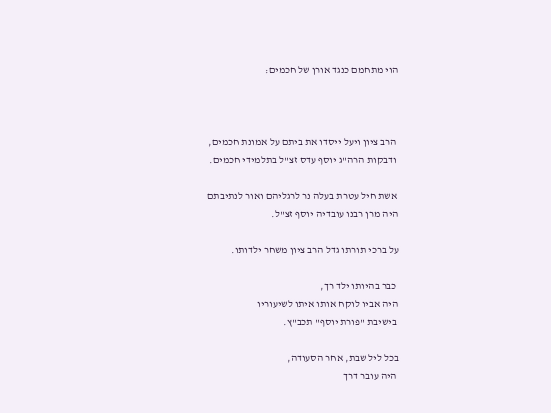הוי מתחמם כנגד אורן של חכמים:



 הרב ציון ויעל ייסדו את ביתם על אמונת חכמים,
 ודבקות הרה"ג יוסף עדס זצ"ל בתלמידי חכמים.

 אשת חיל עטרת בעלה נר לרגליהם ואור לנתיבתם
היה מרן רבנו עובדיה יוסף זצ"ל.

על ברכי תורתו גדל הרב ציון משחר ילדותו.

 כבר בהיותו ילד רך,
היה אביו לוקח אותו איתו לשיעוריו
 בישיבת "פורת יוסף" תכב"ץ.

בכל ליל שבת, אחר הסעודה,
 היה עובר דרך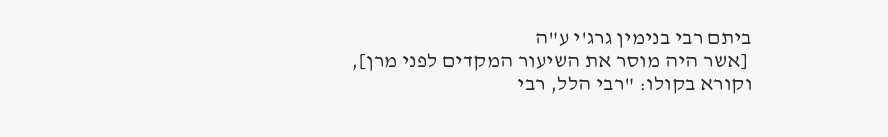ביתם רבי בנימין גרג'י ע"ה
 [אשר היה מוסר את השיעור המקדים לפני מרן],
וקורא בקולו: "רבי הלל, רבי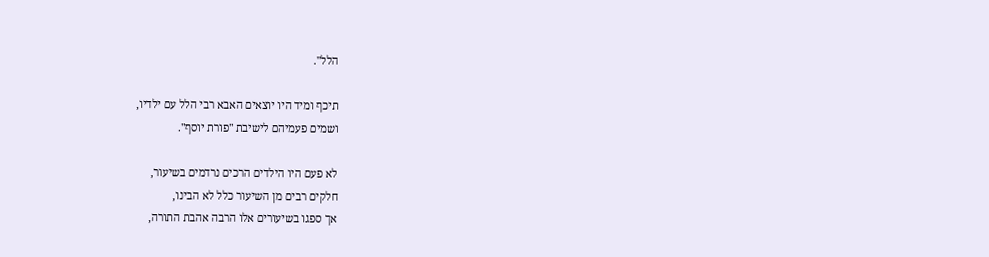הלל".

תיכף ומיד היו יוצאים האבא רבי הלל עם ילדיו,
ושמים פעמיהם לישיבת "פורת יוסף".

לא פעם היו הילדים הרכים נרדמים בשיעור,
חלקים רבים מן השיעור כלל לא הבינו,
אך ספגו בשיעורים אלו הרבה אהבת התורה,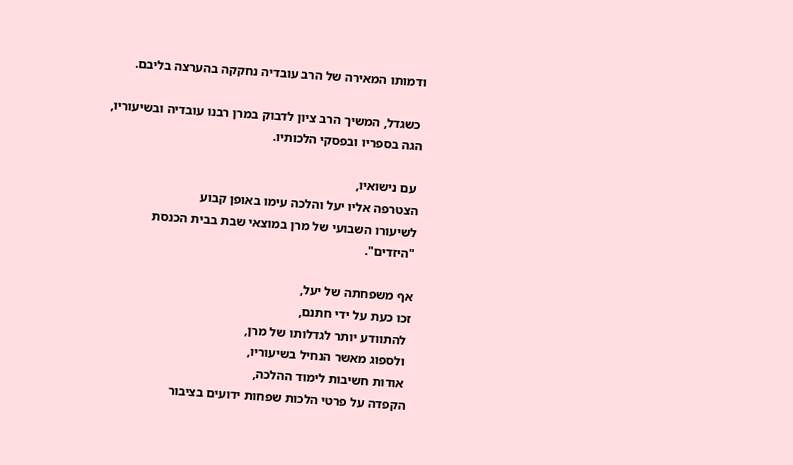ודמותו המאירה של הרב עובדיה נחקקה בהערצה בליבם.

 כשגדל, המשיך הרב ציון לדבוק במרן רבנו עובדיה ובשיעוריו,
הגה בספריו ובפסקי הלכותיו.

 עם נישואיו,
הצטרפה אליו יעל והלכה עימו באופן קבוע
לשיעורו השבועי של מרן במוצאי שבת בבית הכנסת "היזדים".

אף משפחתה של יעל,
זכו כעת על ידי חתנם,
 להתוודע יותר לגדלותו של מרן,
 ולספוג מאשר הנחיל בשיעוריו,
 אודות חשיבות לימוד ההלכה,
הקפדה על פרטי הלכות שפחות ידועים בציבור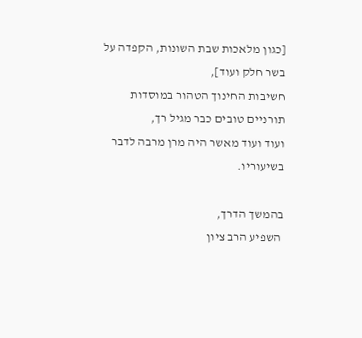[כגון מלאכות שבת השונות, הקפדה על בשר חלק ועוד],
חשיבות החינוך הטהור במוסדות תורניים טובים כבר מגיל רך,
ועוד ועוד מאשר היה מרן מרבה לדבר בשיעוריו.

בהמשך הדרך,
 השפיע הרב ציון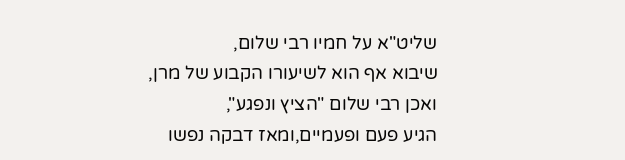שליט"א על חמיו רבי שלום,
שיבוא אף הוא לשיעורו הקבוע של מרן,
ואכן רבי שלום "הציץ ונפגע",
הגיע פעם ופעמיים,ומאז דבקה נפשו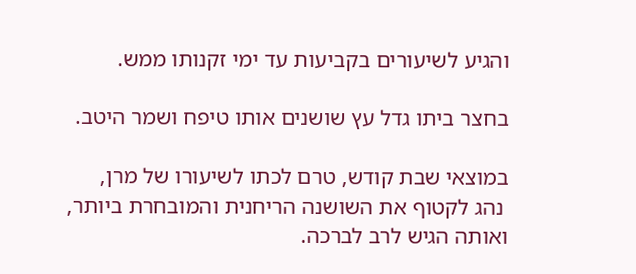והגיע לשיעורים בקביעות עד ימי זקנותו ממש.

בחצר ביתו גדל עץ שושנים אותו טיפח ושמר היטב.

במוצאי שבת קודש, טרם לכתו לשיעורו של מרן,
 נהג לקטוף את השושנה הריחנית והמובחרת ביותר,
ואותה הגיש לרב לברכה.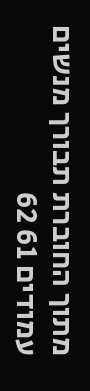מתוך החוברת תבורך מנשים עמודים 61 62